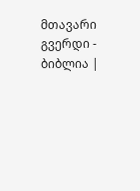მთავარი გვერდი - ბიბლია |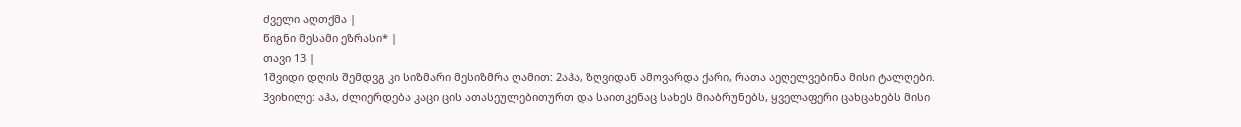ძველი აღთქმა |
წიგნი მესამი ეზრასი* |
თავი 13 |
1შვიდი დღის შემდვგ კი სიზმარი მესიზმრა ღამით: 2აჰა, ზღვიდან ამოვარდა ქარი, რათა აეღელვებინა მისი ტალღები. 3ვიხილე: აჰა, ძლიერდება კაცი ცის ათასეულებითურთ და საითკენაც სახეს მიაბრუნებს, ყველაფერი ცახცახებს მისი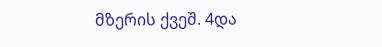მზერის ქვეშ. 4და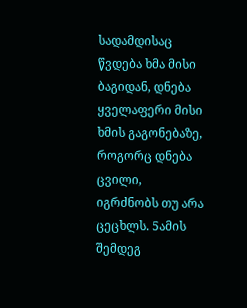სადამდისაც წვდება ხმა მისი ბაგიდან, დნება ყველაფერი მისი ხმის გაგონებაზე, როგორც დნება ცვილი, იგრძნობს თუ არა ცეცხლს. 5ამის შემდეგ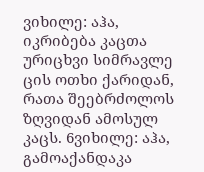ვიხილე: აჰა, იკრიბება კაცთა ურიცხვი სიმრავლე ცის ოთხი ქარიდან, რათა შეებრძოლოს ზღვიდან ამოსულ კაცს. 6ვიხილე: აჰა, გამოაქანდაკა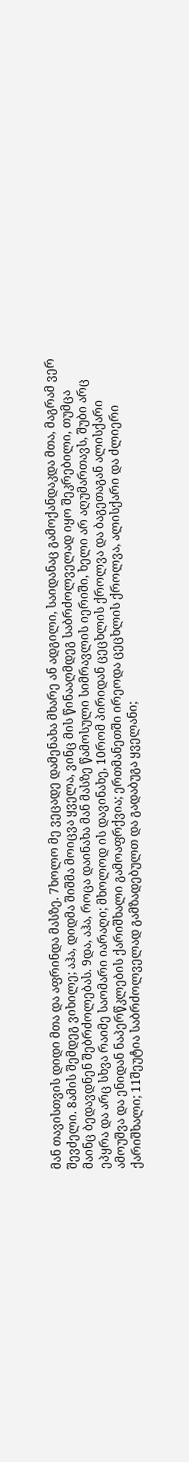მან თავისთვის დიდი მთა და აფრინდა მასზე. 7ხოლო მე ვეცადე დამენახა მხარე ან ადგილი, საიდანაც გამოქანდაკდა მთა, მაგრამ ვერ შევძელი. 8ამის შემდეგ ვიხილე; აჰა, დიდმა შიშმა მოიცვა ყველა, ვინც მის წინააღმდეგ საბრძოლველად იყო შეკრებილი, თუმცა მაინც ბედავდნენ შებრძოლებას. 9და, აჰა, როცა დაინახა მან მასზე წამოსული სიმრავლის იერიში, ხელი არ აღუმართავს, შუბი არც ეპყრა და არც სხვა რაიმე საომარი იარაღი; მხოლოდ ის დავინახე, 10რომ პირიდან ცეცხლის ქროლვა და ბაგეთაგან ალისქარი ამოუშვა და ენიდან ნაპერწკლების ქარიშხალი გამოაფრქვია; ერთმანეთში ირეოდა ცეცხლის ქროლვა, ალისქარი და ძლიერი ქარიშხალი; 11შეუტია საბრძოლველად გამზადებულთ და გადაბუგა ყველანი;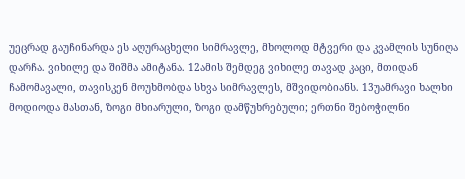უეცრად გაუჩინარდა ეს აღურაცხელი სიმრავლე, მხოლოდ მტვერი და კვამლის სუნიღა დარჩა. ვიხილე და შიშმა ამიტანა. 12ამის შემდეგ ვიხილე თავად კაცი, მთიდან ჩამომავალი, თავისკენ მოუხმობდა სხვა სიმრავლეს, მშვიდობიანს. 13უამრავი ხალხი მოდიოდა მასთან, ზოგი მხიარული, ზოგი დამწუხრებული; ერთნი შებოჭილნი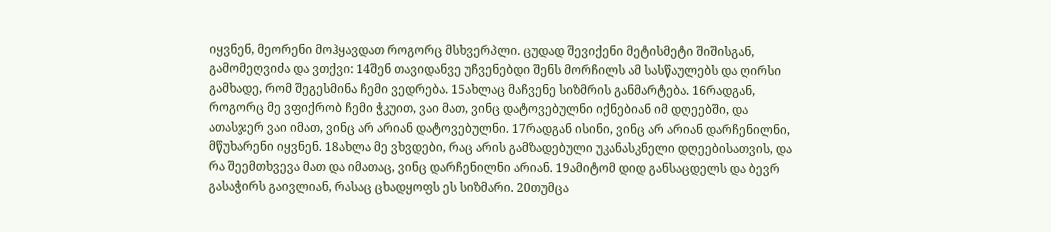იყვნენ, მეორენი მოჰყავდათ როგორც მსხვერპლი. ცუდად შევიქენი მეტისმეტი შიშისგან, გამომეღვიძა და ვთქვი: 14შენ თავიდანვე უჩვენებდი შენს მორჩილს ამ სასწაულებს და ღირსი გამხადე, რომ შეგესმინა ჩემი ვედრება. 15ახლაც მაჩვენე სიზმრის განმარტება. 16რადგან, როგორც მე ვფიქრობ ჩემი ჭკუით, ვაი მათ, ვინც დატოვებულნი იქნებიან იმ დღეებში, და ათასჯერ ვაი იმათ, ვინც არ არიან დატოვებულნი. 17რადგან ისინი, ვინც არ არიან დარჩენილნი, მწუხარენი იყვნენ. 18ახლა მე ვხვდები, რაც არის გამზადებული უკანასკნელი დღეებისათვის, და რა შეემთხვევა მათ და იმათაც, ვინც დარჩენილნი არიან. 19ამიტომ დიდ განსაცდელს და ბევრ გასაჭირს გაივლიან, რასაც ცხადყოფს ეს სიზმარი. 20თუმცა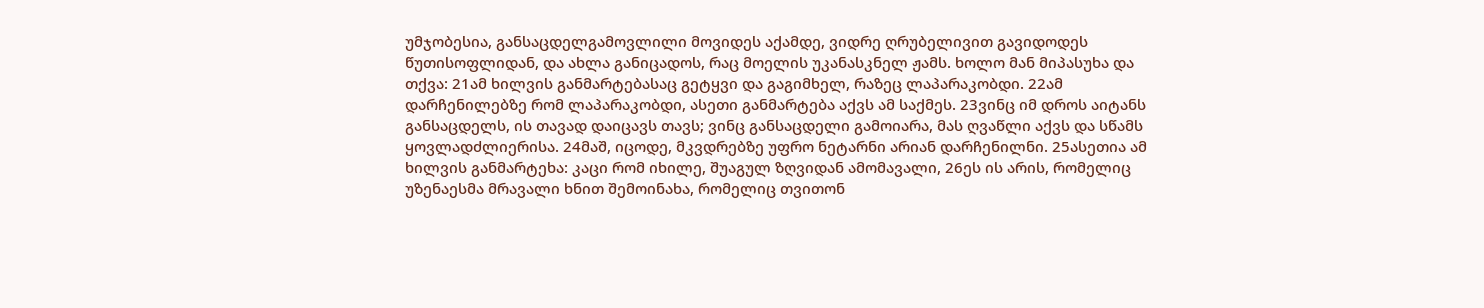უმჯობესია, განსაცდელგამოვლილი მოვიდეს აქამდე, ვიდრე ღრუბელივით გავიდოდეს წუთისოფლიდან, და ახლა განიცადოს, რაც მოელის უკანასკნელ ჟამს. ხოლო მან მიპასუხა და თქვა: 21ამ ხილვის განმარტებასაც გეტყვი და გაგიმხელ, რაზეც ლაპარაკობდი. 22ამ დარჩენილებზე რომ ლაპარაკობდი, ასეთი განმარტება აქვს ამ საქმეს. 23ვინც იმ დროს აიტანს განსაცდელს, ის თავად დაიცავს თავს; ვინც განსაცდელი გამოიარა, მას ღვაწლი აქვს და სწამს ყოვლადძლიერისა. 24მაშ, იცოდე, მკვდრებზე უფრო ნეტარნი არიან დარჩენილნი. 25ასეთია ამ ხილვის განმარტეხა: კაცი რომ იხილე, შუაგულ ზღვიდან ამომავალი, 26ეს ის არის, რომელიც უზენაესმა მრავალი ხნით შემოინახა, რომელიც თვითონ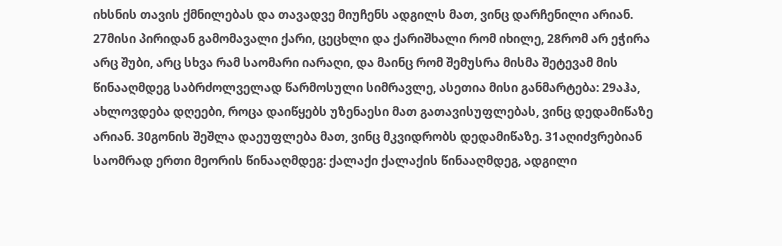იხსნის თავის ქმნილებას და თავადვე მიუჩენს ადგილს მათ, ვინც დარჩენილი არიან. 27მისი პირიდან გამომავალი ქარი, ცეცხლი და ქარიშხალი რომ იხილე, 28რომ არ ეჭირა არც შუბი, არც სხვა რამ საომარი იარაღი, და მაინც რომ შემუსრა მისმა შეტევამ მის წინააღმდეგ საბრძოლველად წარმოსული სიმრავლე, ასეთია მისი განმარტება: 29აჰა, ახლოვდება დღეები, როცა დაიწყებს უზენაესი მათ გათავისუფლებას, ვინც დედამიწაზე არიან. 30გონის შეშლა დაეუფლება მათ, ვინც მკვიდრობს დედამიწაზე. 31აღიძვრებიან საომრად ერთი მეორის წინააღმდეგ: ქალაქი ქალაქის წინააღმდეგ, ადგილი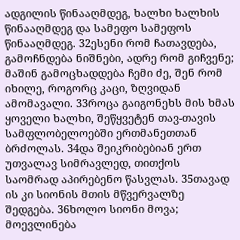ადგილის წინააღმდეგ, ხალხი ხალხის წინააღმდეგ და სამეფო სამეფოს წინააღმდეგ. 32ესენი რომ ჩათავდება, გამოჩნდება ნიშნები, ადრე რომ გიჩვენე; მაშინ გამოცხადდება ჩემი ძე, შენ რომ იხილე, როგორც კაცი, ზღვიდან ამომავალი. 33როცა გაიგონეხს მის ხმას ყოველი ხალხი, შეწყვეტენ თავ-თავის სამფლობელოებში ერთმანეთთან ბრძოლას. 34და შეიკრიბებიან ერთ უთვალავ სიმრავლედ, თითქოს საომრად აპირებენო წასვლას. 35თავად ის კი სიონის მთის მწვერვალზე შედგება. 36ხოლო სიონი მოვა; მოევლინება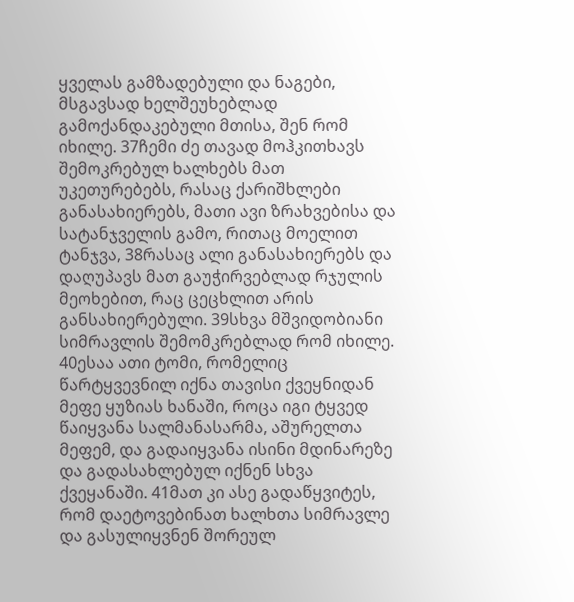ყველას გამზადებული და ნაგები, მსგავსად ხელშეუხებლად გამოქანდაკებული მთისა, შენ რომ იხილე. 37ჩემი ძე თავად მოჰკითხავს შემოკრებულ ხალხებს მათ უკეთურებებს, რასაც ქარიშხლები განასახიერებს, მათი ავი ზრახვებისა და სატანჯველის გამო, რითაც მოელით ტანჯვა, 38რასაც ალი განასახიერებს და დაღუპავს მათ გაუჭირვებლად რჯულის მეოხებით, რაც ცეცხლით არის განსახიერებული. 39სხვა მშვიდობიანი სიმრავლის შემომკრებლად რომ იხილე. 40ესაა ათი ტომი, რომელიც წარტყვევნილ იქნა თავისი ქვეყნიდან მეფე ყუზიას ხანაში, როცა იგი ტყვედ წაიყვანა სალმანასარმა, აშურელთა მეფემ, და გადაიყვანა ისინი მდინარეზე და გადასახლებულ იქნენ სხვა ქვეყანაში. 41მათ კი ასე გადაწყვიტეს, რომ დაეტოვებინათ ხალხთა სიმრავლე და გასულიყვნენ შორეულ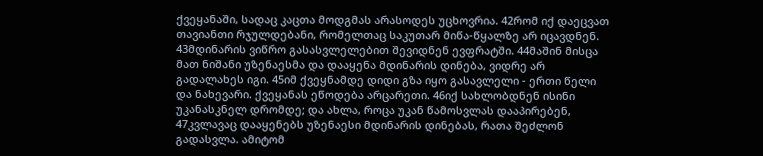ქვეყანაში, სადაც კაცთა მოდგმას არასოდეს უცხოვრია. 42რომ იქ დაეცვათ თავიანთი რჯულდებანი, რომელთაც საკუთარ მიწა-წყალზე არ იცავდნენ. 43მდინარის ვიწრო გასასვლელებით შევიდნენ ევფრატში. 44მაშინ მისცა მათ ნიშანი უზენაესმა და დააყენა მდინარის დინება, ვიდრე არ გადალახეს იგი. 45იმ ქვეყნამდე დიდი გზა იყო გასავლელი - ერთი წელი და ნახევარი. ქვეყანას ეწოდება არცარეთი. 46იქ სახლობდნენ ისინი უკანასკნელ დრომდე; და ახლა, როცა უკან წამოსვლას დააპირებენ, 47კვლავაც დააყენებს უზენაესი მდინარის დინებას, რათა შეძლონ გადასვლა. ამიტომ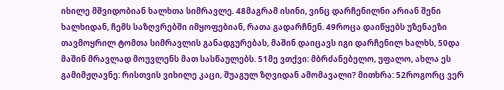იხილე მშვიდობიან ხალხთა სიმრავლე. 48მაგრამ ისინი, ვინც დარჩენილნი არიან შენი ხალხიდან, ჩემს საზღვრებში იმყოფებიან, რათა გადარჩნენ. 49როცა დაიწყებს უზენაეზი თავმოყრილ ტომთა სიმრავლის განადგურებას, მაშინ დაიცავს იგი დარჩენილ ხალხს, 50და მაშინ მრავლად მოუვლენს მათ სასწაულებს. 51მე ვთქვი: მბრძანებელო, უფალო, ახლა ეს გამიმჟღავნე: რისთვის ვიხილე კაცი, შუაგულ ზღვიდან ამომავალი? მითხრა: 52როგორც ვერ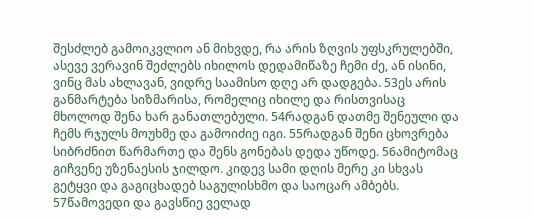შესძლებ გამოიკვლიო ან მიხვდე, რა არის ზღვის უფსკრულებში, ასევე ვერავინ შეძლებს იხილოს დედამიწაზე ჩემი ძე, ან ისინი, ვინც მას ახლავან, ვიდრე საამისო დღე არ დადგება. 53ეს არის განმარტება სიზმარისა, რომელიც იხილე და რისთვისაც მხოლოდ შენა ხარ განათლებული. 54რადგან დათმე შენეული და ჩემს რჯულს მოუხმე და გამოიძიე იგი. 55რადგან შენი ცხოვრება სიბრძნით წარმართე და შენს გონებას დედა უწოდე. 56ამიტომაც გიჩვენე უზენაესის ჯილდო. კიდევ სამი დღის მერე კი სხვას გეტყვი და გაგიცხადებ საგულისხმო და საოცარ ამბებს. 57წამოვედი და გავსწიე ველად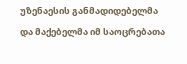უზენაესის განმადიდებელმა და მაქებელმა იმ საოცრებათა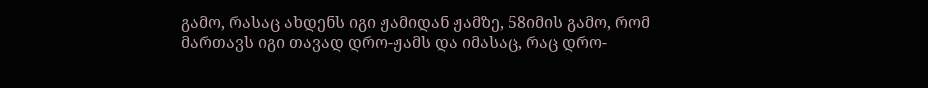გამო, რასაც ახდენს იგი ჟამიდან ჟამზე, 58იმის გამო, რომ მართავს იგი თავად დრო-ჟამს და იმასაც, რაც დრო-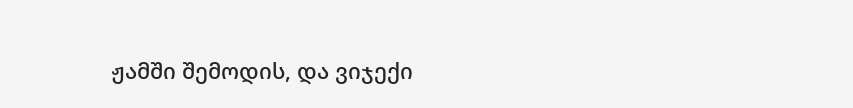ჟამში შემოდის, და ვიჯექი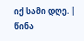იქ სამი დღე. |
წინა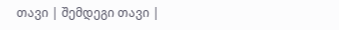თავი | შემდეგი თავი |